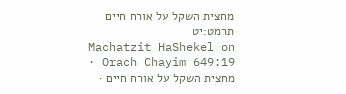מחצית השקל על אורח חיים תרמט:יט
Machatzit HaShekel on Orach Chayim 649:19 · מחצית השקל על אורח חיים ·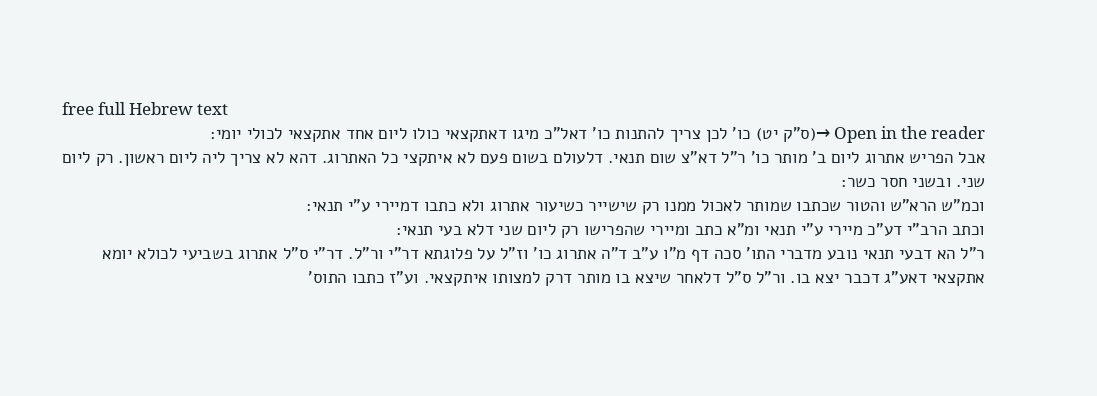free full Hebrew text
Open in the reader →(ס"ק יט) כו' לכן צריך להתנות כו' דאל"כ מיגו דאתקצאי כולו ליום אחד אתקצאי לכולי יומי:
אבל הפריש אתרוג ליום ב' מותר כו' ר"ל דא"צ שום תנאי. דלעולם בשום פעם לא איתקצי כל האתרוג. דהא לא צריך ליה ליום ראשון. רק ליום שני. ובשני חסר כשר:
וכמ"ש הרא"ש והטור שכתבו שמותר לאכול ממנו רק שישייר כשיעור אתרוג ולא כתבו דמיירי ע"י תנאי:
וכתב הרב"י דע"כ מיירי ע"י תנאי ומ"א כתב ומיירי שהפרישו רק ליום שני דלא בעי תנאי:
ר"ל הא דבעי תנאי נובע מדברי התו' סכה דף מ"ו ע"ב ד"ה אתרוג כו' וז"ל על פלוגתא דר"י ור"ל. דר"י ס"ל אתרוג בשביעי לכולא יומא אתקצאי דאע"ג דכבר יצא בו. ור"ל ס"ל דלאחר שיצא בו מותר דרק למצותו איתקצאי. וע"ז כתבו התוס'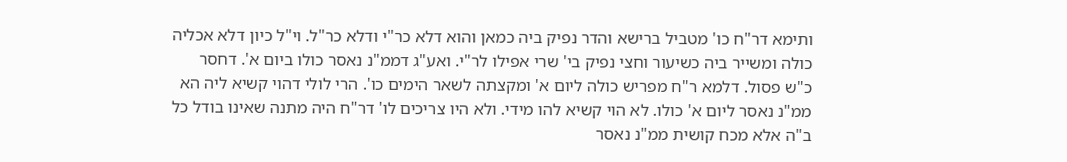ותימא דר"ח כו' מטביל ברישא והדר נפיק ביה כמאן והוא דלא כר"י ודלא כר"ל. וי"ל כיון דלא אכליה כולה ומשייר ביה כשיעור וחצי נפיק בי' שרי אפילו לר"י. ואע"ג דממ"נ נאסר כולו ביום א'. דחסר כ"ש פסול. דלמא ר"ח מפריש כולה ליום א' ומקצתה לשאר הימים כו'. הרי לולי דהוי קשיא ליה הא ממ"נ נאסר ליום א' כולו. לא הוי קשיא להו מידי. ולא היו צריכים לו' דר"ח היה מתנה שאינו בודל כל ב"ה אלא מכח קושית ממ"נ נאסר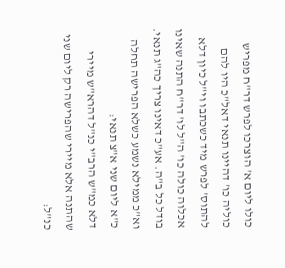כולו ליום א' הוצרכו לפרש דר"ח מפריש כוליה כו' דהיינו תנאי דאל"כ היו להם להתוס' לפרש מיד כשכתבו וי"ל כיון דלא אכלוה כולה כו' ה"ל לו' דר"ח התנה שאינו בודל כל ב"ה. אע"כ דאינו צריך כה"ג תנאי. וא"כ ממילא נשמע כשלא הפרישה תחלה כ"א ליום שני א"צ תנאי:
דלא כמ"ש הרב"י כנ"ל דהרא"ש מיירי שהתנה אלא מיירי שהפרישה רק ליום שני כנ"ל: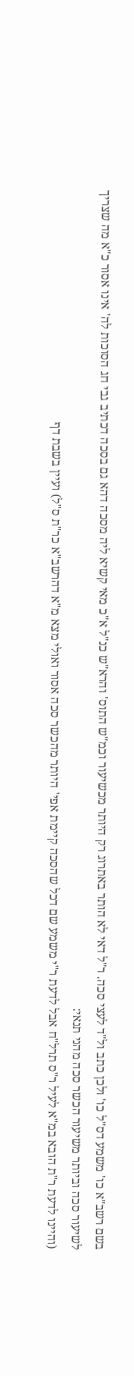בשם רשב"א כו' משמע דס"ל כו' ולכן כתב ול"ד לעצי סכה. ר"ל דאי לא הותר באתרוג רק היותר מכשיעור וכמ"ש התוס' והרא"ש כנ"ל א"כ מאי קשיא ליה מסכה דהא גם בסכה דכתיב גבי חג הסוכות לה' אינו אסור כ"א מה שצריך לשיעור סכה וביותר משיעור הכשר סכה מהני תנאי:
(והיינו לדעת ר"ת הובא במ"א לעיל ר"ס תרל"ח אבל לדעת ר"י משמע שם דכל שהסכה קיימת אפי' היותר מהכשר סכה אסור ואולי מצא מ"א דהרשב"א כר"ת ס"ל) ועיין בשבת דף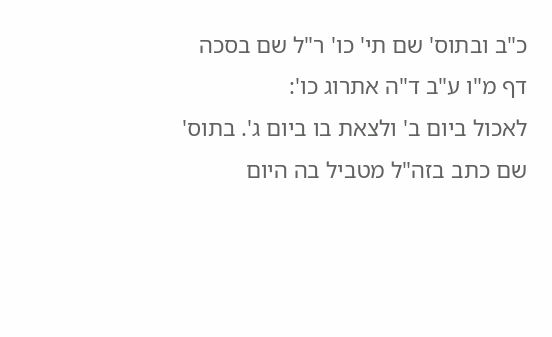כ"ב ובתוס' שם תי' כו' ר"ל שם בסכה דף מ"ו ע"ב ד"ה אתרוג כו':
לאכול ביום ב' ולצאת בו ביום ג'. בתוס' שם כתב בזה"ל מטביל בה היום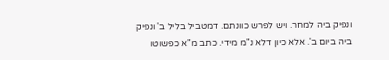ונפיק ביה למחר. ויש לפרש כוונתם. דמטביל בליל ב' ונפיק ביה ביום ב'. אלא כיון דלא נ"מ מידי. כתב מ"א כפשוטו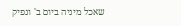שאכל מיניה ביום ב' ונפיק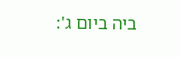ביה ביום ג':